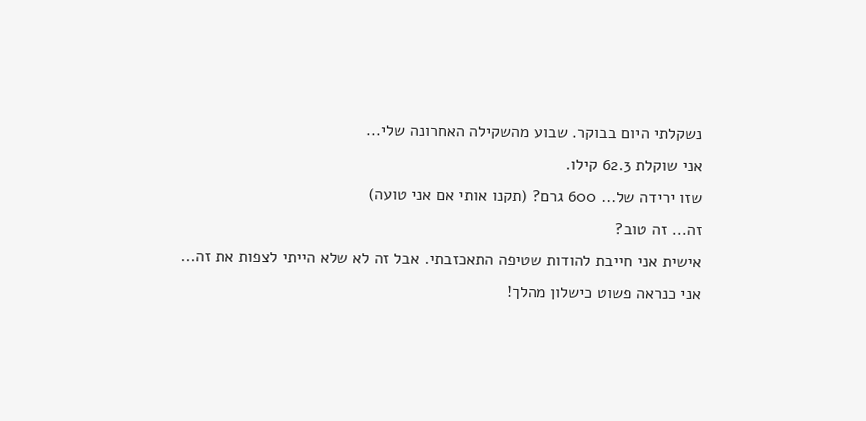נשקלתי היום בבוקר. שבוע מהשקילה האחרונה שלי...
אני שוקלת 62.3 קילו.
שזו ירידה של... 600 גרם? (תקנו אותי אם אני טועה)
זה... זה טוב?
אישית אני חייבת להודות שטיפה התאכזבתי. אבל זה לא שלא הייתי לצפות את זה...
אני כנראה פשוט כישלון מהלך!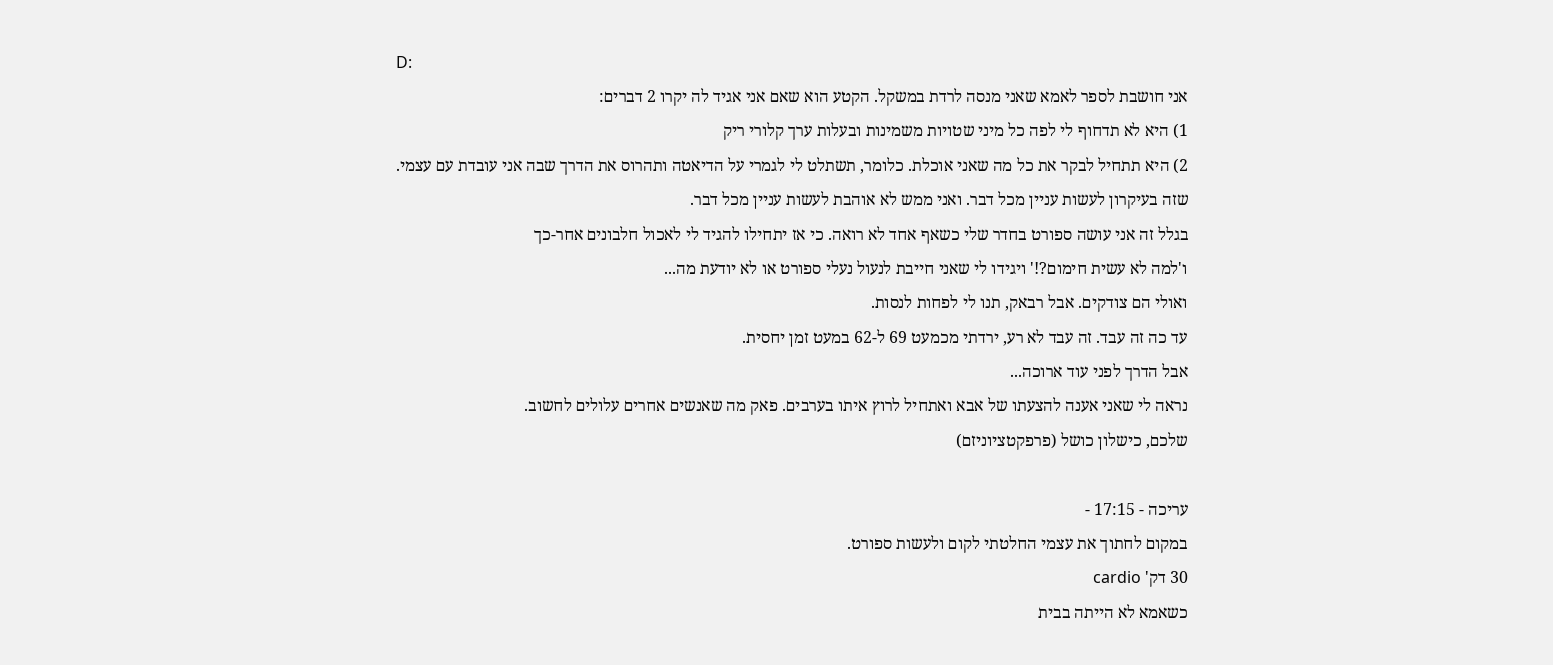D:
אני חושבת לספר לאמא שאני מנסה לרדת במשקל. הקטע הוא שאם אני אגיד לה יקרו 2 דברים:
1) היא לא תדחוף לי לפה כל מיני שטויות משמינות ובעלות ערך קלורי ריק
2) היא תתחיל לבקר את כל מה שאני אוכלת. כלומר, תשתלט לי לגמרי על הדיאטה ותהרוס את הדרך שבה אני עובדת עם עצמי.
שזה בעיקרון לעשות עניין מכל דבר. ואני ממש לא אוהבת לעשות עניין מכל דבר.
בגלל זה אני עושה ספורט בחדר שלי כשאף אחד לא רואה. כי אז יתחילו להגיד לי לאכול חלבונים אחר-כך
ו'למה לא עשית חימום?!' ויגידו לי שאני חייבת לנעול נעלי ספורט או לא יודעת מה...
ואולי הם צודקים. אבל רבאק, תנו לי לפחות לנסות.
עד כה זה עבד. זה עבד לא רע, ירדתי מכמעט 69 ל-62 במעט זמן יחסית.
אבל הדרך לפני עוד ארוכה...
נראה לי שאני אענה להצעתו של אבא ואתחיל לרוץ איתו בערבים. פאק מה שאנשים אחרים עלולים לחשוב.
שלכם, כישלון כושל (פרפקטציוניזם)

עריכה - 17:15 -
במקום לחתוך את עצמי החלטתי לקום ולעשות ספורט.
30 דק' cardio
כשאמא לא הייתה בבית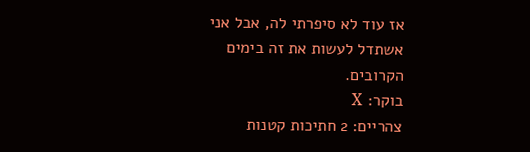אז עוד לא סיפרתי לה, אבל אני אשתדל לעשות את זה בימים הקרובים.
בוקר: X
צהריים: 2 חתיכות קטנות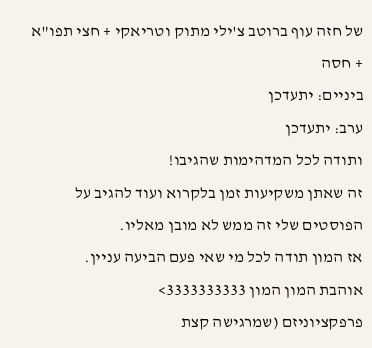של חזה עוף ברוטב צ'ילי מתוק וטריאקי + חצי תפו"א + חסה
ביניים: יתעדכן
ערב: יתעדכן
ותודה לכל המדהימות שהגיבו!
זה שאתן משקיעות זמן בלקרוא ועוד להגיב על הפוסטים שלי זה ממש לא מובן מאליו.
אז המון תודה לכל מי שאי פעם הביעה עניין.
אוהבת המון המון 3333333333>
פרפקציוניזם (שמרגישה קצת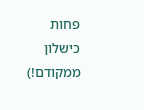פחות כישלון ממקודם!)